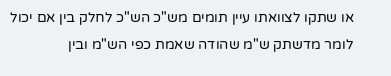או שתקו לצוואתו עיין תומים מש"כ הש"כ לחלק בין אם יכול לומר מדשתק ש"מ שהודה שאמת כפי הש"מ ובין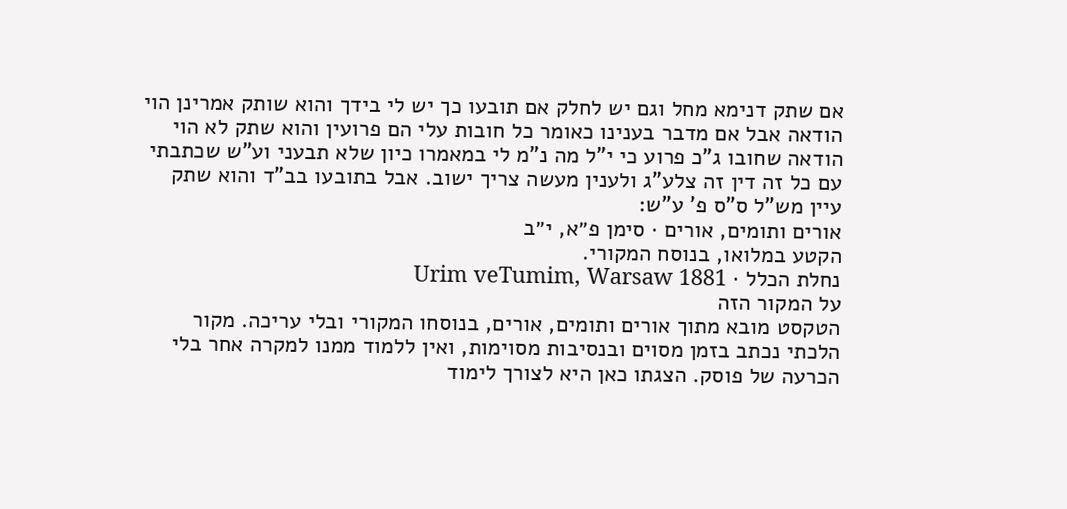אם שתק דנימא מחל וגם יש לחלק אם תובעו כך יש לי בידך והוא שותק אמרינן הוי הודאה אבל אם מדבר בענינו כאומר כל חובות עלי הם פרועין והוא שתק לא הוי הודאה שחובו ג"כ פרוע כי י"ל מה נ"מ לי במאמרו כיון שלא תבעני וע"ש שכתבתי עם כל זה דין זה צלע"ג ולענין מעשה צריך ישוב. אבל בתובעו בב"ד והוא שתק עיין מש"ל ס"ס פ' ע"ש:
אורים ותומים, אורים · סימן פ״א, י״ב
הקטע במלואו, בנוסח המקורי.
נחלת הכלל · Urim veTumim, Warsaw 1881
על המקור הזה
הטקסט מובא מתוך אורים ותומים, אורים, בנוסחו המקורי ובלי עריכה. מקור הלכתי נכתב בזמן מסוים ובנסיבות מסוימות, ואין ללמוד ממנו למקרה אחר בלי הכרעה של פוסק. הצגתו כאן היא לצורך לימוד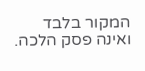המקור בלבד ואינה פסק הלכה.